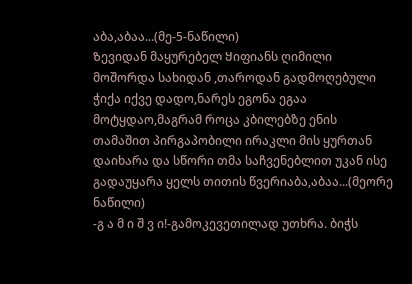აბა,აბაა...(მე-5-ნაწილი)
Ზევიდან მაყურებელ Ყიფიანს ღიმილი მოშორდა სახიდან ,თაროდან გადმოღებული ჭიქა იქვე დადო,ნარეს ეგონა ეგაა მოტყდაო,მაგრამ როცა კბილებზე ენის თამაშით პირგაპობილი ირაკლი მის ყურთან დაიხარა და სწორი თმა საჩვენებლით უკან ისე გადაუყარა ყელს თითის წვერიაბა,აბაა...(მეორე ნაწილი)
-გ ა მ ი შ ვ ი!-გამოკევეთილად უთხრა. ბიჭს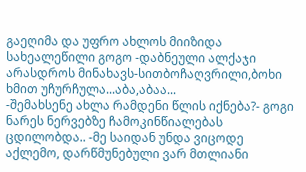გაეღიმა და უფრო ახლოს მიიზიდა სახეალეწილი გოგო -დაბნეული ალქაჯი არასდროს მინახავს-სითბოჩაღვრილი,ბოხი ხმით უჩურჩულა...აბა,აბაა...
-შემახსენე ახლა რამდენი წლის იქნება?- გოგი ნარეს ნერვებზე ჩამოკინწიალებას ცდილობდა.. -მე საიდან უნდა ვიცოდე აქლემო, დარწმუნებული ვარ მთლიანი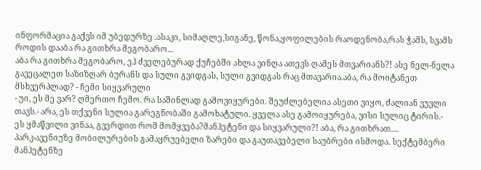ინფორმაცია გაქვს იმ უბედურზე .ასაკი, სიმაღლე,სიგანე, წონა,ყოფილების რაოდენობა,რას ჭამს, სვამს როდის დააბა რა გითხრა მეგობარო...
აბა რა გითხრა მეგობარო, ეჰ ძველებურად ქუჩებში ახლა ვინღა ათევს ღამეს მთვარიანს?! ასე ნელ-ნელა გავეცალეთ საზიზღარ ბურანს და სული გვიდგას, სული გვიდგას რაც მთავარია.აბა, რა მოიტანეთ მსხვერპლად? - ჩემი სიყვარული
- უი, ეს მე ვარ? ღმერთო ჩემო. რა საშინლად გამოვიყურები. შეუძლებელია ასეთი ვიყო, ძალიან ვუვლი თავს.- არა, ეს თქვენი სულია გარეგნობაში გამოხატული. ყველა ასე გამოიყურება, ვისი სულიც ტირის.- ეს ყმაწვილი ვინაა, გვერდით რომ მომყვება?მანჰეტენი და სიყვარული?! აბა, რა გითხრათ....
პარკ-ავენიუზე მობილურების გამაყრუებელი ზარები და გაუთავებელი საუბრები ისმოდა. სექტემბერი მანჰეტენზე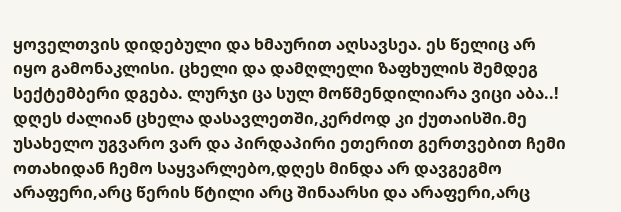ყოველთვის დიდებული და ხმაურით აღსავსეა. ეს წელიც არ იყო გამონაკლისი. ცხელი და დამღლელი ზაფხულის შემდეგ სექტემბერი დგება. ლურჯი ცა სულ მოწმენდილიარა ვიცი აბა..!
დღეს ძალიან ცხელა დასავლეთში,კერძოდ კი ქუთაისში.მე უსახელო უგვარო ვარ და პირდაპირი ეთერით გერთვებით ჩემი ოთახიდან ჩემო საყვარლებო,დღეს მინდა არ დავგეგმო არაფერი,არც წერის წტილი არც შინაარსი და არაფერი,არც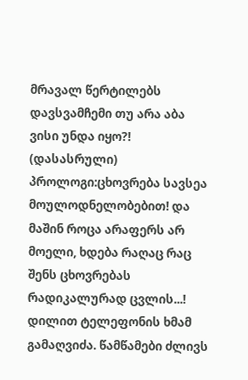მრავალ წერტილებს დავსვამჩემი თუ არა აბა ვისი უნდა იყო?! (დასასრული)
პროლოგი:ცხოვრება სავსეა მოულოდნელობებით! და მაშინ როცა არაფერს არ მოელი, ხდება რაღაც რაც შენს ცხოვრებას რადიკალურად ცვლის...! დილით ტელეფონის ხმამ გამაღვიძა. წამწამები ძლივს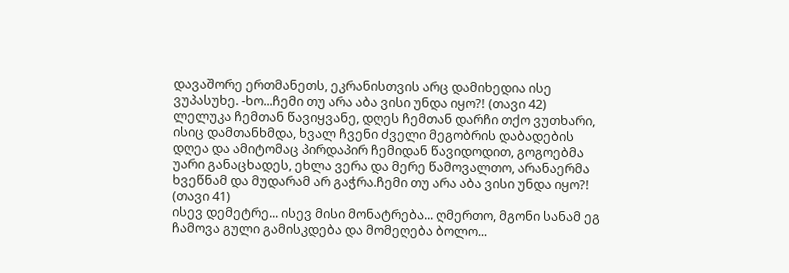დავაშორე ერთმანეთს, ეკრანისთვის არც დამიხედია ისე ვუპასუხე. -ხო...ჩემი თუ არა აბა ვისი უნდა იყო?! (თავი 42)
ლელუკა ჩემთან წავიყვანე, დღეს ჩემთან დარჩი თქო ვუთხარი, ისიც დამთანხმდა, ხვალ ჩვენი ძველი მეგობრის დაბადების დღეა და ამიტომაც პირდაპირ ჩემიდან წავიდოდით, გოგოებმა უარი განაცხადეს, ეხლა ვერა და მერე წამოვალთო, არანაერმა ხვეწნამ და მუდარამ არ გაჭრა.ჩემი თუ არა აბა ვისი უნდა იყო?! (თავი 41)
ისევ დემეტრე... ისევ მისი მონატრება... ღმერთო, მგონი სანამ ეგ ჩამოვა გული გამისკდება და მომეღება ბოლო...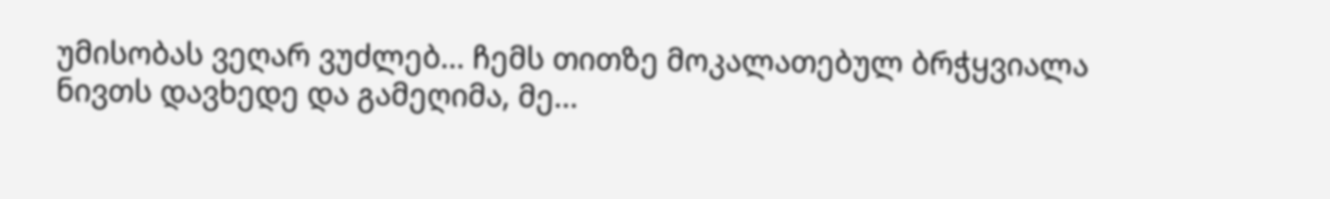უმისობას ვეღარ ვუძლებ... ჩემს თითზე მოკალათებულ ბრჭყვიალა ნივთს დავხედე და გამეღიმა, მე...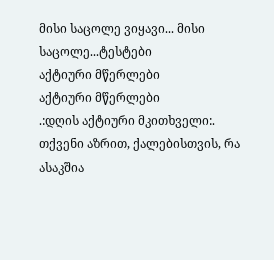მისი საცოლე ვიყავი... მისი საცოლე...ტესტები
აქტიური მწერლები
აქტიური მწერლები
.:დღის აქტიური მკითხველი:.
თქვენი აზრით, ქალებისთვის, რა ასაკშია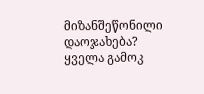მიზანშეწონილი დაოჯახება?
ყველა გამოკ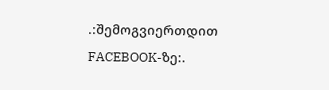.:შემოგვიერთდით FACEBOOK-ზე:.